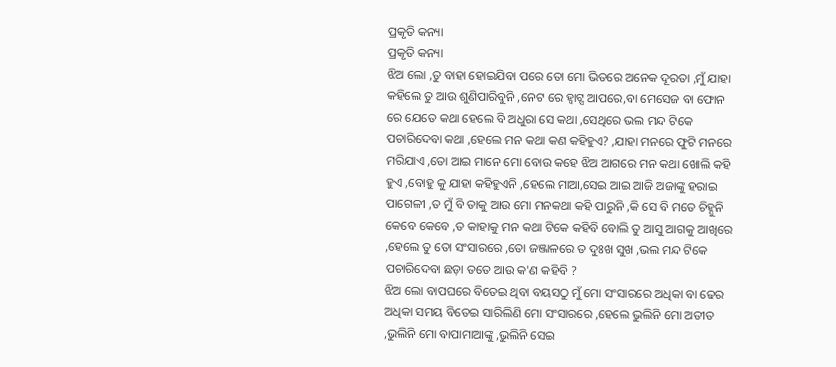ପ୍ରକୃତି କନ୍ୟା
ପ୍ରକୃତି କନ୍ୟା
ଝିଅ ଲୋ ,ତୁ ବାହା ହୋଇଯିବା ପରେ ତୋ ମୋ ଭିତରେ ଅନେକ ଦୂରତା ,ମୁଁ ଯାହା କହିଲେ ତୁ ଆଉ ଶୁଣିପାରିବୁନି ,ନେଟ ରେ ହ୍ୱାଟ୍ସ ଆପରେ,ବା ମେସେଜ ବା ଫୋନ ରେ ଯେତେ କଥା ହେଲେ ବି ଅଧୁରା ସେ କଥା ,ସେଥିରେ ଭଲ ମନ୍ଦ ଟିକେ ପଚାରିଦେବା କଥା ,ହେଲେ ମନ କଥା କଣ କହିହୁଏ? ,ଯାହା ମନରେ ଫୁଟି ମନରେ ମରିଯାଏ ,ତୋ ଆଇ ମାନେ ମୋ ବୋଉ କହେ ଝିଅ ଆଗରେ ମନ କଥା ଖୋଲି କହି ହୁଏ ,ବୋହୁ କୁ ଯାହା କହିହୁଏନି ,ହେଲେ ମାଆ,ସେଇ ଆଇ ଆଜି ଅଜାଙ୍କୁ ହରାଇ ପାଗେଳୀ ,ତ ମୁଁ ବି ତାକୁ ଆଉ ମୋ ମନକଥା କହି ପାରୁନି ,କି ସେ ବି ମତେ ଚିହ୍ନୁନି କେବେ କେବେ ,ତ କାହାକୁ ମନ କଥା ଟିକେ କହିବି ବୋଲି ତୁ ଆସୁ ଆଗକୁ ଆଖିରେ ,ହେଲେ ତୁ ତୋ ସଂସାରରେ ,ତୋ ଜଞ୍ଜାଳରେ ତ ଦୁଃଖ ସୁଖ ,ଭଲ ମନ୍ଦ ଟିକେ ପଚାରିଦେବା ଛଡ଼ା ତତେ ଆଉ କ'ଣ କହିବି ?
ଝିଅ ଲୋ ବାପଘରେ ବିତେଇ ଥିବା ବୟସଠୁ ମୁଁ ମୋ ସଂସାରରେ ଅଧିକା ବା ଢେର ଅଧିକା ସମୟ ବିତେଇ ସାରିଲିଣି ମୋ ସଂସାରରେ ,ହେଲେ ଭୁଲିନି ମୋ ଅତୀତ ,ଭୁଲିନି ମୋ ବାପାମାଆଙ୍କୁ ,ଭୁଲିନି ସେଇ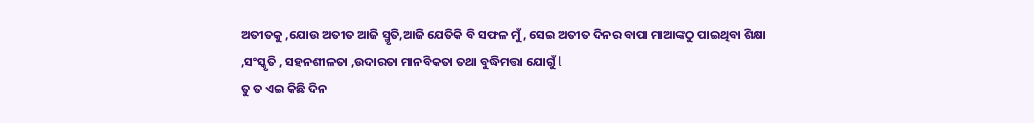ଅତୀତକୁ ,ଯୋଉ ଅତୀତ ଆଜି ସ୍ମୃତି,ଆଜି ଯେତିକି ବି ସଫଳ ମୁଁ , ସେଇ ଅତୀତ ଦିନର ବାପା ମାଆଙ୍କଠୁ ପାଇଥିବା ଶିକ୍ଷା ,ସଂସ୍କୃତି , ସହନଶୀଳତା ,ଉଦାରତା ମାନବିକତା ତଥା ବୁଦ୍ଧିମତ୍ତା ଯୋଗୁଁ l
ତୁ ତ ଏଇ କିଛି ଦିନ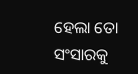ହେଲା ତୋ ସଂସାରକୁ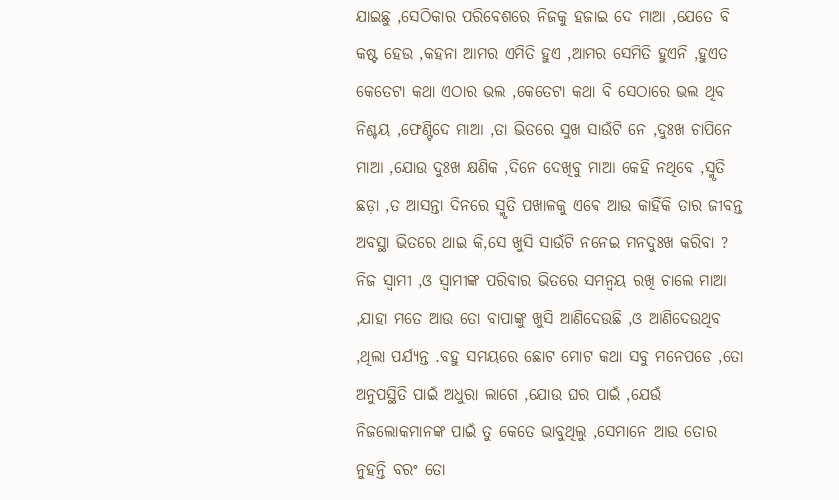ଯାଇଛୁ ,ସେଠିକାର ପରିବେଶରେ ନିଜକୁ ହଜାଇ ଦେ ମାଆ ,ଯେତେ ବି କଷ୍ଟ ହେଉ ,କହନା ଆମର ଏମିତି ହୁଏ ,ଆମର ସେମିତି ହୁଏନି ,ହୁଏତ କେତେଟା କଥା ଏଠାର ଭଲ ,କେତେଟା କଥା ବି ସେଠାରେ ଭଲ ଥିବ ନିଶ୍ଚୟ ,ଫେଣ୍ଟିଦେ ମାଆ ,ତା ଭିତରେ ସୁଖ ସାଉଁଟି ନେ ,ଦୁଃଖ ଚାପିନେ ମାଆ ,ଯୋଉ ଦୁଃଖ କ୍ଷଣିକ ,ଦିନେ ଦେଖିବୁ ମାଆ କେହି ନଥିବେ ,ସ୍ମୃତି ଛଡ଼ା ,ତ ଆସନ୍ତା ଦିନରେ ସ୍ମୃତି ପଖାଳକୁ ଏଵେ ଆଉ କାହିଁକି ତାର ଜୀବନ୍ତ ଅବସ୍ଥା ଭିତରେ ଥାଇ କି,ସେ ଖୁସି ସାଉଁଟି ନନେଇ ମନଦୁଃଖ କରିବା ?
ନିଜ ସ୍ୱାମୀ ,ଓ ସ୍ବାମୀଙ୍କ ପରିବାର ଭିତରେ ସମନ୍ୱୟ ରଖି ଚାଲେ ମାଆ ,ଯାହା ମତେ ଆଉ ତୋ ବାପାଙ୍କୁ ଖୁସି ଆଣିଦେଉଛି ,ଓ ଆଣିଦେଉଥିବ ,ଥିଲା ପର୍ଯ୍ୟନ୍ତ .ବହୁ ସମୟରେ ଛୋଟ ମୋଟ କଥା ସବୁ ମନେପଡେ ,ତୋ ଅନୁପସ୍ଥିତି ପାଇଁ ଅଧୁରା ଲାଗେ ,ଯୋଉ ଘର ପାଇଁ ,ଯେଉଁ ନିଜଲୋକମାନଙ୍କ ପାଇଁ ତୁ କେତେ ଭାବୁଥିଲୁ ,ସେମାନେ ଆଉ ତୋର ନୁହନ୍ତି ବରଂ ତୋ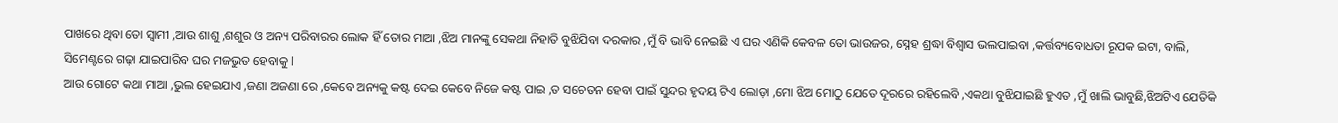ପାଖରେ ଥିବା ତୋ ସ୍ୱାମୀ ,ଆଉ ଶାଶୁ ,ଶଶୁର ଓ ଅନ୍ୟ ପରିବାରର ଲୋକ ହିଁ ତୋର ମାଆ ,ଝିଅ ମାନଙ୍କୁ ସେକଥା ନିହାତି ବୁଝିଯିବା ଦରକାର ,ମୁଁ ବି ଭାବି ନେଇଛି ଏ ଘର ଏଣିକି କେବଳ ତୋ ଭାଉଜର, ସ୍ନେହ ଶ୍ରଦ୍ଧା ବିଶ୍ୱାସ ଭଲପାଇବା ,କର୍ତ୍ତବ୍ୟବୋଧତା ରୂପକ ଇଟା, ବାଲି, ସିମେଣ୍ଟରେ ଗଢ଼ା ଯାଇପାରିବ ଘର ମଜଭୁତ ହେବାକୁ l
ଆଉ ଗୋଟେ କଥା ମାଆ ,ଭୁଲ ହେଇଯାଏ ,ଜଣା ଅଜଣା ରେ ,କେବେ ଅନ୍ୟକୁ କଷ୍ଟ ଦେଇ କେବେ ନିଜେ କଷ୍ଟ ପାଇ ,ତ ସଚେତନ ହେବା ପାଇଁ ସୁନ୍ଦର ହୃଦୟ ଟିଏ ଲୋଡ଼ା ,ମୋ ଝିଅ ମୋଠୁ ଯେତେ ଦୂରରେ ରହିଲେବି ,ଏକଥା ବୁଝିଯାଇଛି ହୁଏତ ,ମୁଁ ଖାଲି ଭାବୁଛି,ଝିଅଟିଏ ଯେତିକି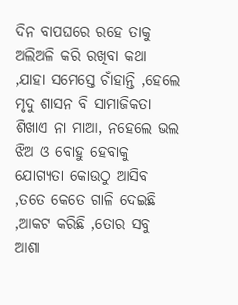ଦିନ ବାପଘରେ ରହେ ତାକୁ ଅଲିଅଳି କରି ରଖିବା କଥା ,ଯାହା ସମେସ୍ତେ ଚାଁହାନ୍ତି ,ହେଲେ ମୃଦୁ ଶାସନ ବି ସାମାଜିକତା ଶିଖାଏ ନା ମାଆ, ନହେଲେ ଭଲ ଝିଅ ଓ ବୋହୁ ହେବାକୁ ଯୋଗ୍ୟତା କୋଉଠୁ ଆସିବ ,ତତେ କେତେ ଗାଳି ଦେଇଛି ,ଆକଟ କରିଛି ,ତୋର ସବୁ ଆଶା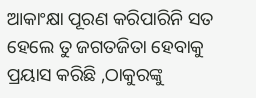ଆକାଂକ୍ଷା ପୂରଣ କରିପାରିନି ସତ ହେଲେ ତୁ ଜଗତଜିତା ହେବାକୁ ପ୍ରୟାସ କରିଛି ,ଠାକୁରଙ୍କୁ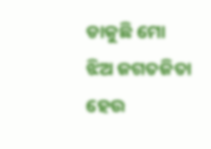ଡାକୁଛି ମୋ ଝିଅ ଜଗତଜିତା ହେଉ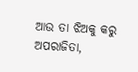ଆଉ ତା ଝିଅକୁ କରୁ ଅପରାଜିତା,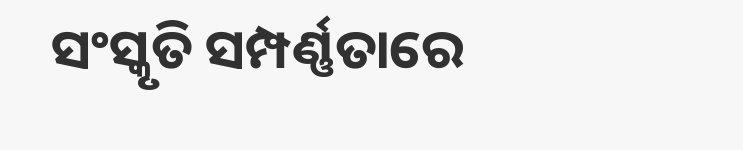ସଂସ୍କୃତି ସମ୍ପର୍ଣ୍ଣତାରେ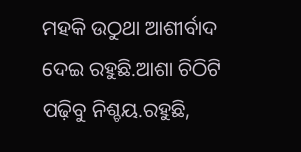ମହକି ଉଠୁଥା ଆଶୀର୍ବାଦ ଦେଇ ରହୁଛି.ଆଶା ଚିଠିଟି ପଢ଼ିବୁ ନିଶ୍ଚୟ.ରହୁଛି,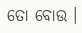ତୋ ବୋଉ ।